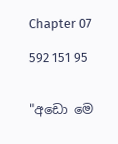Chapter 07

592 151 95


"අඩො මෙ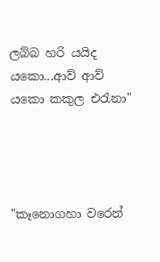ලබ්බ හරි යයිද යකො...ආව් ආව් යකො කකුල එරැනා"




"කෑනොගහා වරෙන්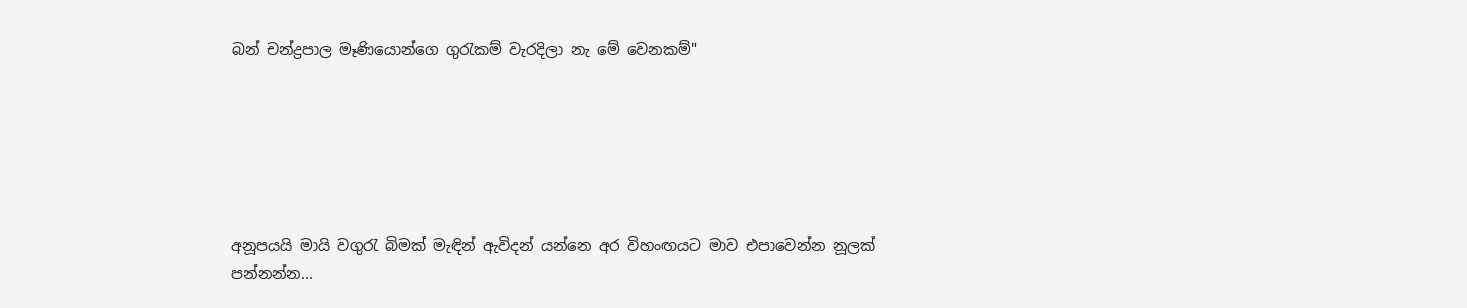බන් චන්ද්‍රපාල මෑණියොන්ගෙ ගුරැකම් වැරදිලා නැ මේ වෙනකම්"






අනූපයයි මායි වගුරැ බිමක් මැඳින් ඇවිදන් යන්නෙ අර විහංඟයට මාව එපාවෙන්න නූලක් පන්නන්න...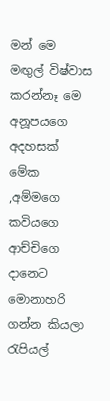මන් මෙ මඟුල් විෂ්වාස කරන්නෑ මෙ අනූපයගෙ අදහසක් මේක ,අම්මගෙ කවියගෙ ආච්චිගෙ දානෙට මොනාහරි ගන්න කියලා රැපියල්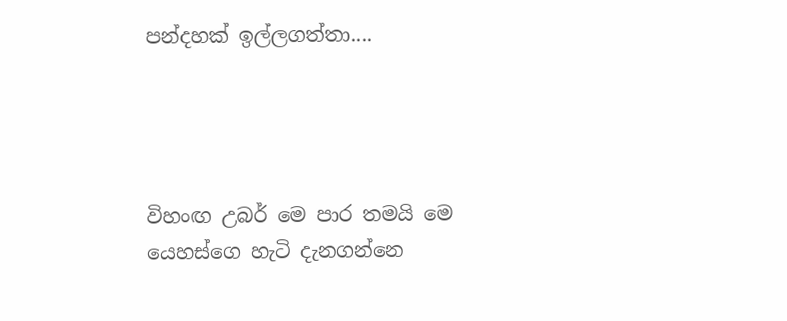පන්දහක් ඉල්ලගත්තා....




විහංඟ උබර් මෙ පාර තමයි මෙ යෙහස්ගෙ හැටි දැනගන්නෙ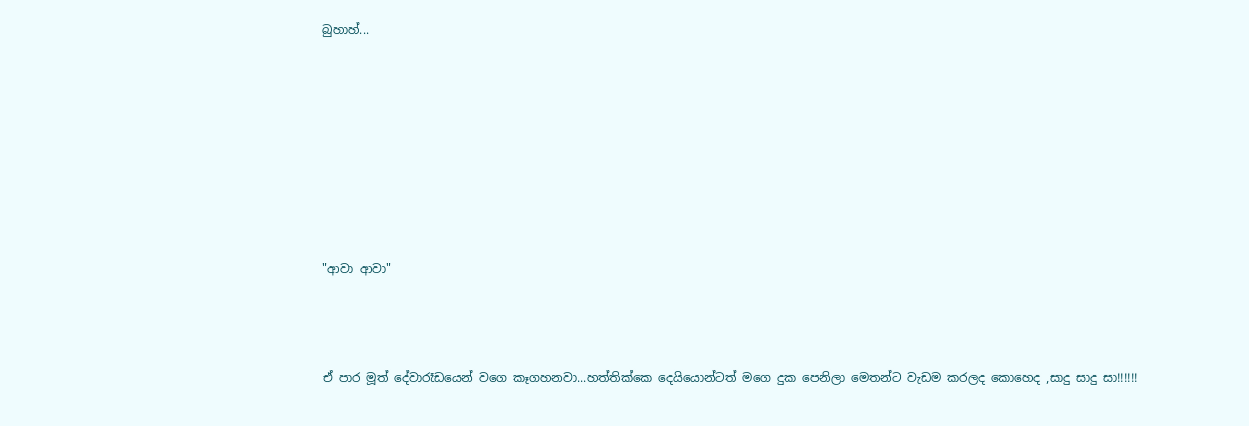බුහාහ්...










"ආවා ආවා"




ඒ පාර මූත් දේවාරෑඩයෙන් වගෙ කෑගහනවා...හත්තික්කෙ දෙයියොන්ටත් මගෙ දුක පෙනිලා මෙතන්‍ට වැඩම කරලද කොහෙද ,සාදු සාදු සා!!!!!!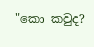"කො කවුද?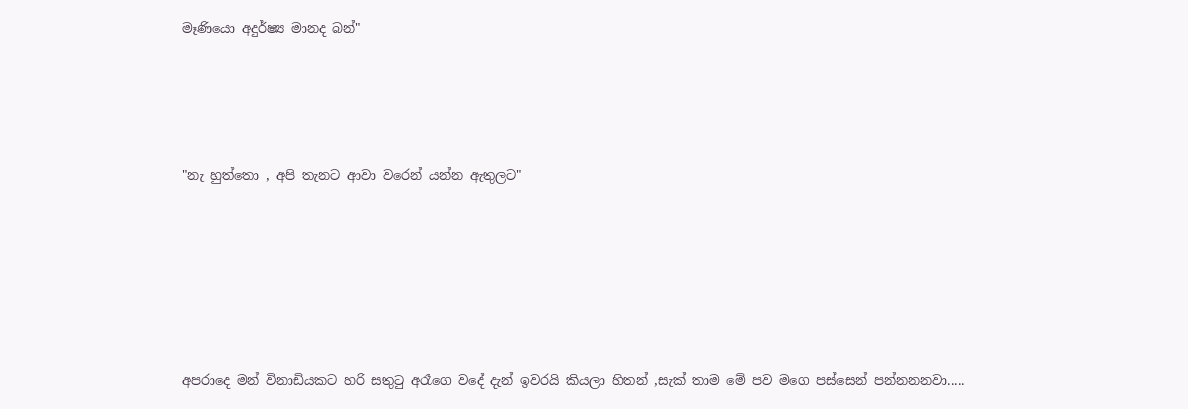මෑණියො අදුර්ෂ්‍ය මානද බන්"




"නැ හුත්තො , අපි තැනට ආවා වරෙන් යන්න ඇතුලට"






අපරාදෙ මන් විනාඩියකට හරි සතුටු අරෑගෙ වදේ දැන් ඉවරයි කියලා හිතන් ,සැක් තාම මේ පව මගෙ පස්සෙන් පන්නනනවා.....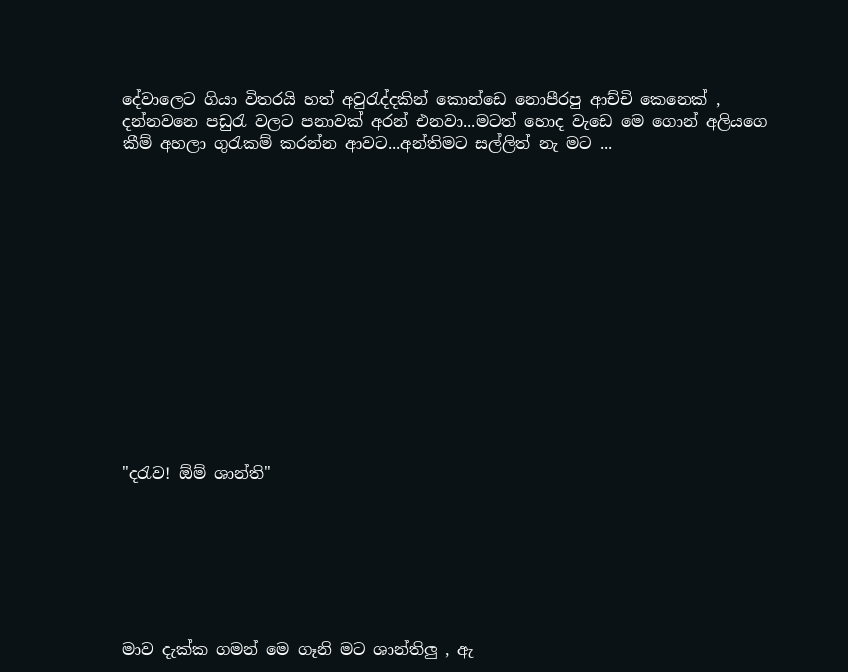දේවාලෙට ගියා විතරයි හත් අවුරැද්දකින් කොන්ඩෙ නොපීරපු ආච්චි කෙනෙක් , දන්නවනෙ පඩුරැ වලට පනාවක් අරන් එනවා...මටත් හොද වැඩෙ මෙ ගොන් අලියගෙ කීම් අහලා ගුරැකම් කරන්න ආවට...අන්තිමට සල්ලිත් නැ මට ...














"දරැව! ඕම් ශාන්ති"







මාව දැක්ක ගමන් මෙ ගෑනි මට ශාන්තිලු , ඇ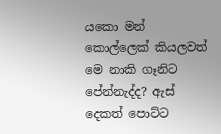යකො මන් කොල්ලෙක් කියලවත් මෙ නාකි ගෑනිට පේන්නැද්ද? ඇස් දෙකත් පොට්ට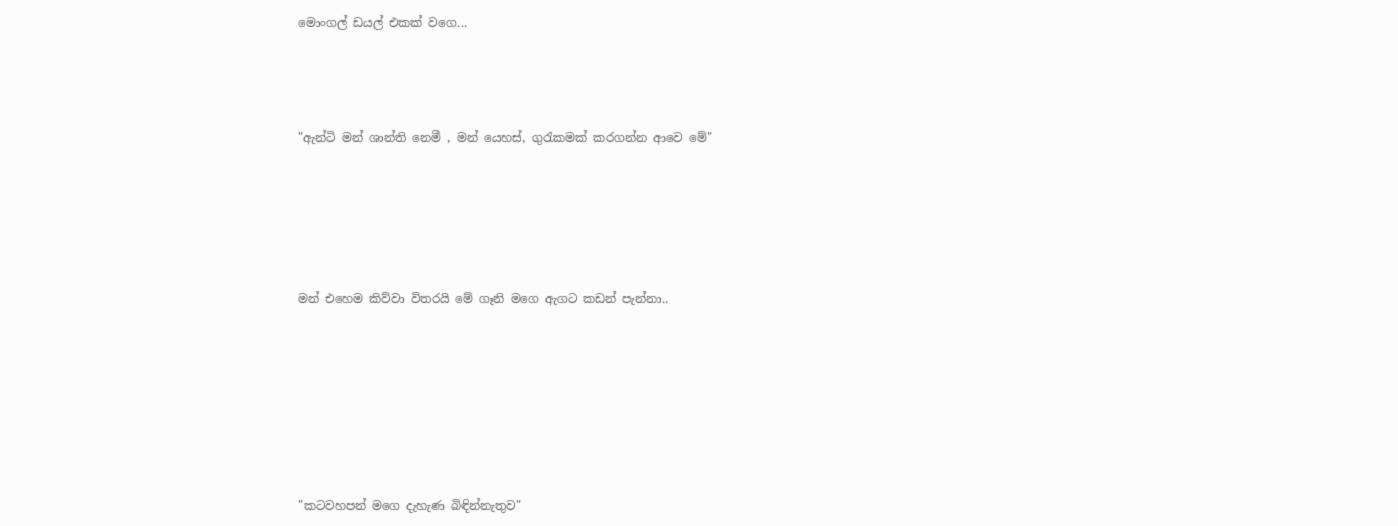මොංගල් ඩයල් එකක් වගෙ...




"ඇන්ටි මන් ශාන්ති නෙමී , මන් යෙහස්, ගුරැකමක් කරගන්න ආවෙ මේ"






මන් එහෙම කිව්වා විතරයි මේ ගෑනි මගෙ ඇගට කඩන් පැන්නා..








"කටවහපන් මගෙ දැහැණ බිඳින්නැතුව"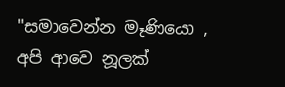"සමාවෙන්න මෑණියො , අපි ආවෙ නූලක්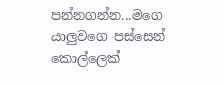පන්නගන්න...මගෙ යාලුවගෙ පස්සෙන් කොල්ලෙක්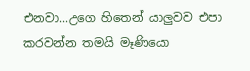එනවා...උගෙ හිතෙන් යාලුවව එපා කරවන්න තමයි මෑණියො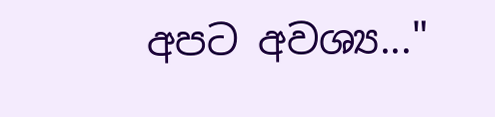අපට අවශ්‍ය..."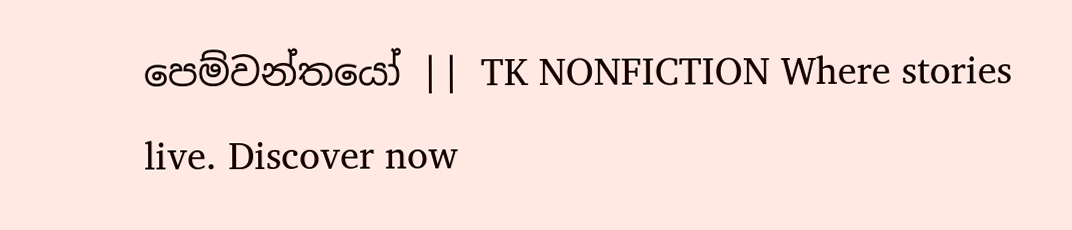පෙම්වන්තයෝ || TK NONFICTION Where stories live. Discover now